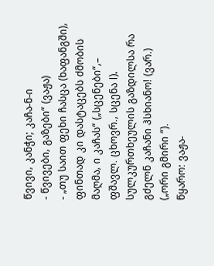წვივი, კანჭი; კაჩა-ნ-ი
- წვივები, გაზები“ (ვაჟა)
- „თუ საით ფეხი ჩასცა (ხაფანგში), ფინთად კი დასტაცებს ძმობის მაღმა, ი კაჩას“ („სცენები“,– ფშავლ. ცხოვრ., სცენა I). სულკურთხეულის გაზდილსა რა გძელნ კაჩანი ჰსხიანო! (ვარ.) („ორი გმირი “).
წყარო: ვაჟა-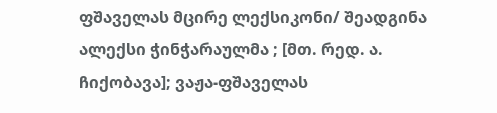ფშაველას მცირე ლექსიკონი/ შეადგინა ალექსი ჭინჭარაულმა ; [მთ. რედ. ა. ჩიქობავა]; ვაჟა-ფშაველას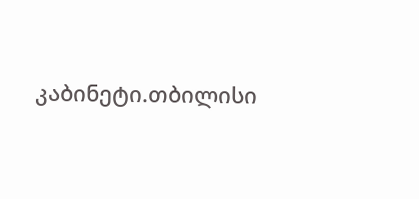კაბინეტი.თბილისი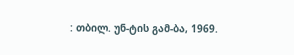: თბილ. უნ-ტის გამ-ბა, 1969.